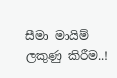සීමා මායිම් ලකුණු කිරීම..!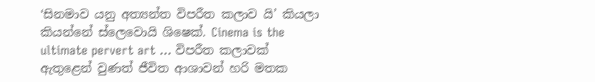‘සිනමාව යනු අත්‍යන්ත විපරීත කලාව යි’ කියලා කියන්නේ ස්ලෙවොයි ශිෂෙක්. Cinema is the ultimate pervert art … විපරීත කලාවක් ඇතුළෙන් වුණත් ජීවිත ආශාවන් හරි මතක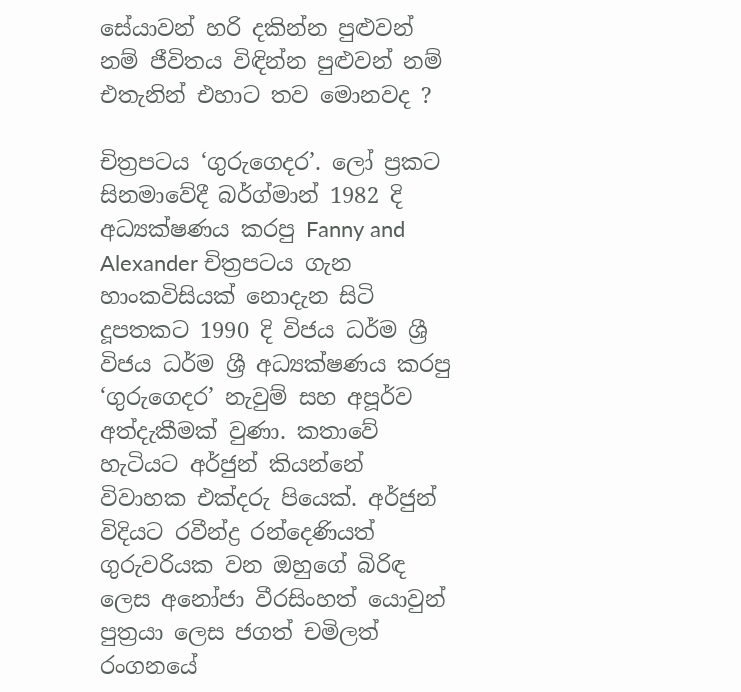සේයාවන් හරි දකින්න පුළුවන් නම් ජීවිතය විඳින්න පුළුවන් නම් එතැනින් එහාට තව මොනවද ?

චිත්‍රපටය ‘ගුරුගෙදර’. ලෝ ප්‍රකට සිනමාවේදී බර්ග්මාන් 1982 දි අධ්‍යක්ෂණය කරපු Fanny and Alexander චිත්‍රපටය ගැන හාංකවිසියක් නොදැන සිටි දූපතකට 1990 දි විජය ධර්ම ශ්‍රී විජය ධර්ම ශ්‍රී අධ්‍යක්ෂණය කරපු ‘ගුරුගෙදර’ නැවුම් සහ අපූර්ව අත්දැකීමක් වුණා. කතාවේ හැටියට අර්ජුන් කියන්නේ විවාහක එක්දරු පියෙක්. අර්ජුන් විදියට රවීන්ද්‍ර රන්දෙණියත් ගුරුවරියක වන ඔහුගේ බිරිඳ ලෙස අනෝජා වීරසිංහත් යොවුන් පුත්‍රයා ලෙස ජගත් චමිලත් රංගනයේ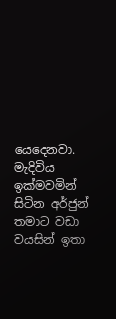යෙදෙනවා. මැදිවිය ඉක්මවමින් සිටින අර්ජුන් තමාට වඩා වයසින් ඉතා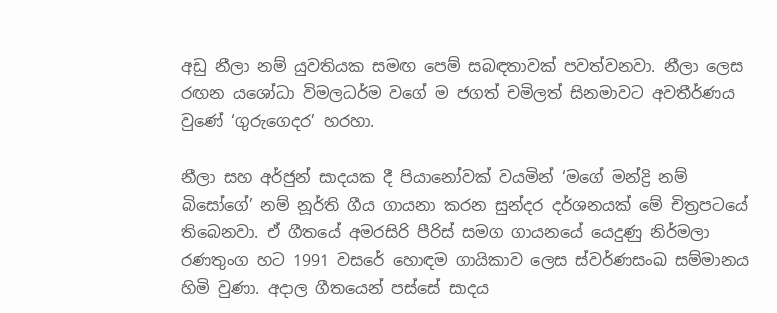අඩු නීලා නම් යුවතියක සමඟ පෙම් සබඳතාවක් පවත්වනවා. නීලා ලෙස රඟන යශෝධා විමලධර්ම වගේ ම ජගත් චමිලත් සිනමාවට අවතීර්ණය වුණේ ‘ගුරුගෙදර’ හරහා.

නීලා සහ අර්ජුන් සාදයක දී පියානෝවක් වයමින් ‘මගේ මන්ද්‍රි නම් බිසෝගේ’ නම් නූර්ති ගීය ගායනා කරන සුන්දර දර්ශනයක් මේ චිත්‍රපටයේ තිබෙනවා. ඒ ගීතයේ අමරසිරි පීරිස් සමග ගායනයේ යෙදුණු නිර්මලා රණතුංග හට 1991 වසරේ හොඳම ගායිකාව ලෙස ස්වර්ණසංඛ සම්මානය හිමි වුණා. අදාල ගීතයෙන් පස්සේ සාදය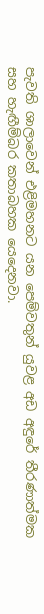පැවති ශාලාවෙන් එළිමහනට යන පෙම්වතුන් යුවළ අඩ අඳුරේ තීරණාත්මක සහ හැඟීම්බර කතාබහක යෙදෙනවා.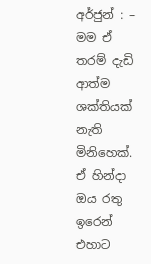අර්ජුන් : –  මම ඒ තරම් දැඩි ආත්ම ශක්තියක් නැති මිනිහෙක්. ඒ හින්දා ඔය රතු ඉරෙන් එහාට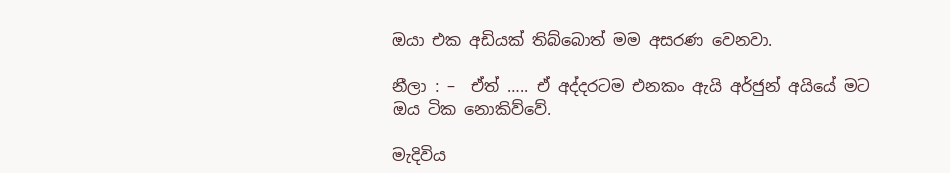ඔයා එක අඩියක් තිබ්බොත් මම අසරණ වෙනවා.

නීලා : –  ඒත් ….. ඒ අද්දරටම එනකං ඇයි අර්ජුන් අයියේ මට ඔය ටික නොකිව්වේ.

මැදිවිය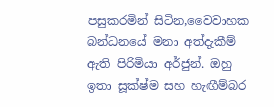පසුකරමින් සිටින,වෛවාහක බන්ධනයේ මනා අත්දැකීම් ඇති පිරිමියා අර්ජුන්. ඔහු ඉතා සූක්ෂ්ම සහ හැඟීම්බර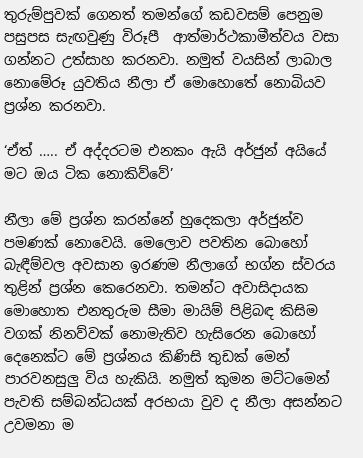තුරුම්පුවක් ගෙනත් තමන්ගේ කඩවසම් පෙනුම පසුපස සැඟවුණු විරූපී  ආත්මාර්ථකාමීත්වය වසා ගන්නට උත්සාහ කරනවා. නමුත් වයසින් ලාබාල නොමේරූ යුවතිය නීලා ඒ මොහොතේ නොබියව ප්‍රශ්න කරනවා.

‘ඒත් ….. ඒ අද්දරටම එනකං ඇයි අර්ජුන් අයියේ මට ඔය ටික නොකිව්වේ’

නීලා මේ ප්‍රශ්න කරන්නේ හුදෙකලා අර්ජුන්ව පමණක් නොවෙයි. මෙලොව පවතින බොහෝ බැඳීම්වල අවසාන ඉරණම නීලාගේ භග්න ස්වරය තුළින් ප්‍රශ්න කෙරෙනවා. තමන්ට අවාසිදායක මොහොත එනතුරුම සීමා මායිම් පිළිබඳ කිසිම වගක් නිනව්වක් නොමැතිව හැසිරෙන බොහෝ දෙනෙක්ට මේ ප්‍රශ්නය කිණිසි තුඩක් මෙන් පාරවනසුලු විය හැකියි. නමුත් කුමන මට්ටමෙන් පැවති සම්බන්ධයක් අරභයා වුව ද නීලා අසන්නට උවමනා ම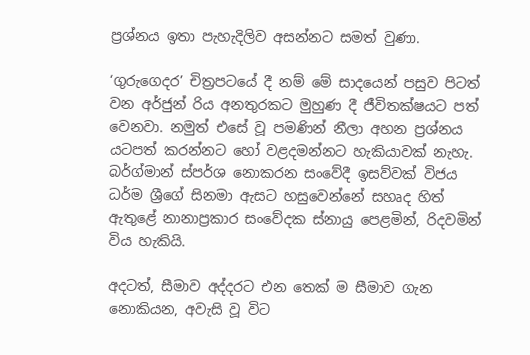ප්‍රශ්නය ඉතා පැහැදිලිව අසන්නට සමත් වුණා.

‘ගුරුගෙදර’ චිත්‍රපටයේ දී නම් මේ සාදයෙන් පසුව පිටත් වන අර්ජුන් රිය අනතුරකට මුහුණ දී ජීවිතක්ෂයට පත් වෙනවා. නමුත් එසේ වූ පමණින් නීලා අහන ප්‍රශ්නය යටපත් කරන්නට හෝ වළදමන්නට හැකියාවක් නැහැ. බර්ග්මාන් ස්පර්ශ නොකරන සංවේදී ඉසව්වක් විජය ධර්ම ශ්‍රීගේ සිනමා ඇසට හසුවෙන්නේ සහෘද හිත් ඇතුළේ නානාප්‍රකාර සංවේදක ස්නායු පෙළමින්, රිදවමින් විය හැකියි.

අදටත්, සීමාව අද්දරට එන තෙක් ම සීමාව ගැන නොකියන, අවැසි වූ විට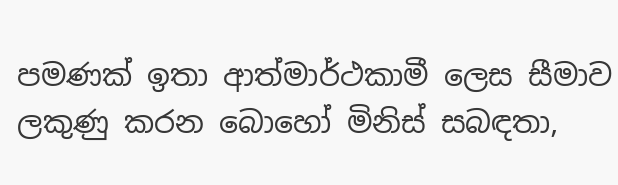පමණක් ඉතා ආත්මාර්ථකාමී ලෙස සීමාව ලකුණු කරන බොහෝ මිනිස් සබඳතා,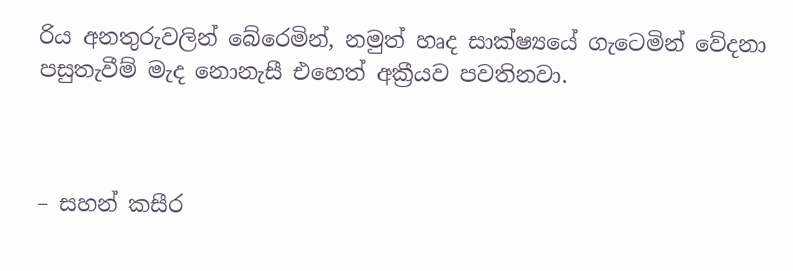රිය අනතුරුවලින් බේරෙමින්, නමුත් හෘද සාක්ෂ්‍යයේ ගැටෙමින් වේදනා පසුතැවීම් මැද නොනැසී එහෙත් අක්‍රීයව පවතිනවා.



– සහන් කසීර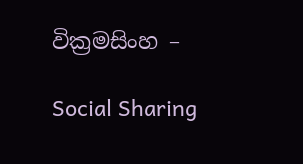වික්‍රමසිංහ –

Social Sharing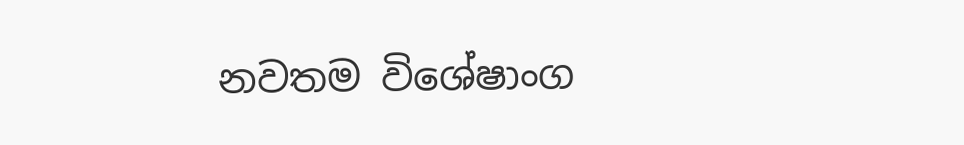නවතම විශේෂාංග